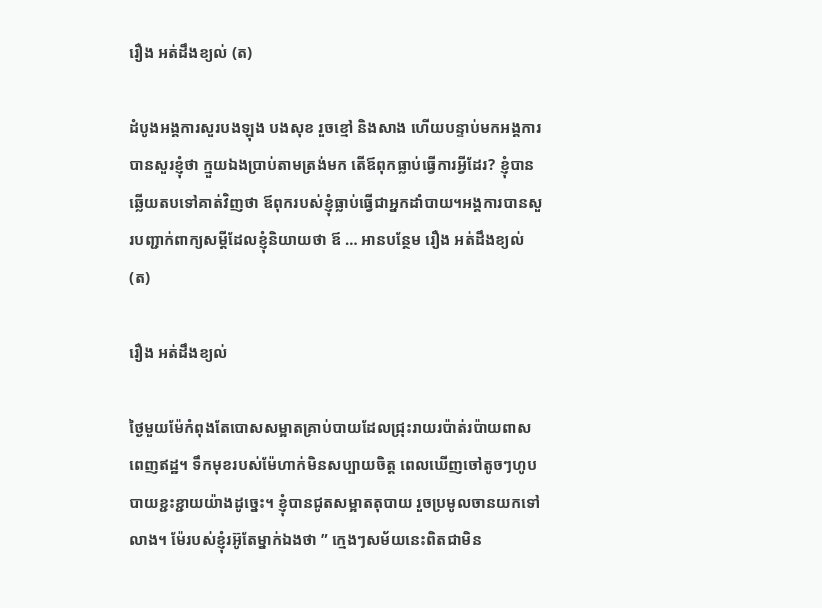រឿង អត់ដឹងខ្យល់ (ត)

ដំបូងអង្គការសួរបងឡុង បងសុខ រួចខ្មៅ និងសាង ហើយបន្ទាប់មកអង្គការបានសួរខ្ញុំថា ក្មួយឯងប្រាប់តាមត្រង់មក តើឪពុកធ្លាប់ធ្វើការអ្វីដែរ? ខ្ញុំបានឆ្លើយតបទៅគាត់វិញថា ឪពុករបស់ខ្ញុំធ្លាប់ធ្វើជាអ្នកដាំបាយ។អង្គការបានសួរបញ្ជាក់ពាក្យសម្ដីដែលខ្ញុំនិយាយថា ឪ … អានបន្ថែម រឿង អត់ដឹងខ្យល់ (ត)

រឿង អត់ដឹងខ្យល់

ថ្ងៃមួយម៉ែកំពុងតែបោសសម្អាតគ្រាប់បាយដែលជ្រុះរាយរប៉ាត់រប៉ាយពាសពេញឥដ្ឋ។ ទឹកមុខរបស់ម៉ែហាក់មិនសប្បាយចិត្ត ពេលឃើញចៅតូចៗហូបបាយខ្ជះខ្ជាយយ៉ាងដូច្នេះ។ ខ្ញុំបានជូតសម្អាតតុបាយ រួចប្រមូលចានយកទៅលាង។ ម៉ែរបស់ខ្ញុំរអ៊ូតែម្នាក់ឯងថា ” ក្មេងៗសម័យនេះពិតជាមិន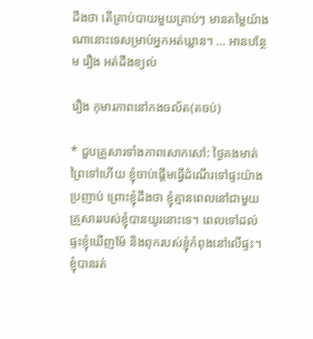ដឹងថា តើគ្រាប់បាយមួយគ្រាប់ៗ មានតម្លៃយ៉ាងណានោះទេសម្រាប់អ្នកអត់ឃ្លាន។ … អានបន្ថែម រឿង អត់ដឹងខ្យល់

រឿង កុមារភាពនៅកងចល័ត(តចប់)

* ជួបគ្រួសារទាំងភាពសោកសៅ: ថ្ងៃគងមាត់ព្រៃទៅហើយ ខ្ញុំចាប់ផ្ដើមធ្វើដំណើរទៅផ្ទះយ៉ាងប្រញាប់ ព្រោះខ្ញុំដឹងថា ខ្ញុំគ្មានពេលនៅជាមួយគ្រួសាររបស់ខ្ញុំបានយូរនោះទេ។ ពេលទៅដល់ផ្ទះខ្ញុំឃើញម៉ែ និងពុករបស់ខ្ញុំកំពុងនៅលើផ្ទះ។ ខ្ញុំបានរត់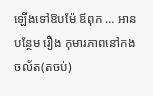ឡើងទៅឱបម៉ែ ឪពុក … អានបន្ថែម រឿង កុមារភាពនៅកងចល័ត(តចប់)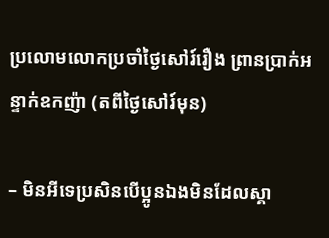ប្រលោមលោកប្រចាំថ្ងៃសៅរ៍រឿង ព្រានប្រាក់អន្ទាក់ឧកញ៉ា (តពីថ្ងៃសៅរ៍មុន)

– មិនអីទេប្រសិនបើប្អូនឯងមិនដែលស្គា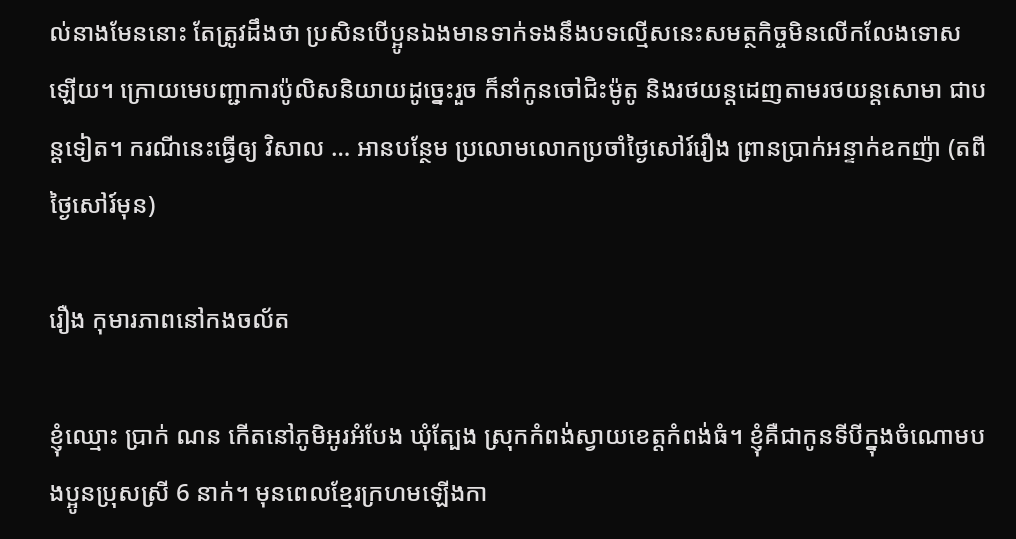ល់នាងមែននោះ តែត្រូវដឹងថា ប្រសិនបើប្អូនឯងមានទាក់ទងនឹងបទល្មើសនេះសមត្ថកិច្ចមិនលើកលែងទោសឡើយ។ ក្រោយមេបញ្ជាការប៉ូលិសនិយាយដូច្នេះរួច ក៏នាំកូនចៅជិះម៉ូតូ និងរថយន្តដេញតាមរថយន្តសោមា ជាបន្តទៀត។ ករណីនេះធ្វើឲ្យ វិសាល … អានបន្ថែម ប្រលោមលោកប្រចាំថ្ងៃសៅរ៍រឿង ព្រានប្រាក់អន្ទាក់ឧកញ៉ា (តពីថ្ងៃសៅរ៍មុន)

រឿង កុមារភាពនៅកងចល័ត

ខ្ញុំឈ្មោះ ប្រាក់ ណន កើតនៅភូមិអូរអំបែង ឃុំត្បែង ស្រុកកំពង់ស្វាយខេត្តកំពង់ធំ។ ខ្ញុំគឺជាកូនទីបីក្នុងចំណោមបងប្អូនប្រុសស្រី 6 នាក់។ មុនពេលខ្មែរក្រហមឡើងកា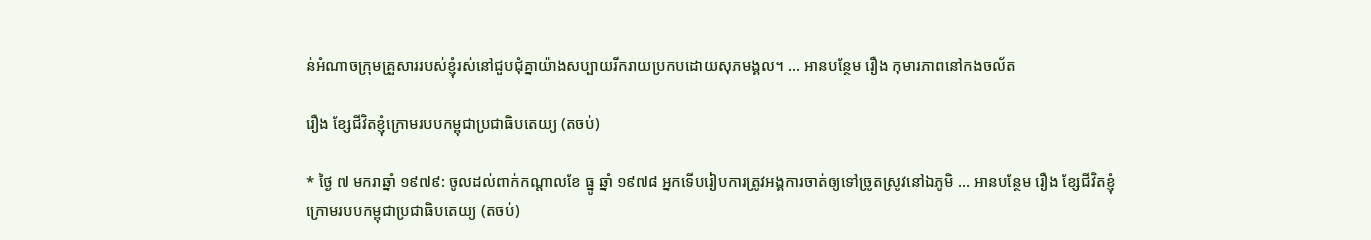ន់អំណាចក្រុមគ្រួសាររបស់ខ្ញុំរស់នៅជួបជុំគ្នាយ៉ាងសប្បាយរីករាយប្រកបដោយសុភមង្គល។ … អានបន្ថែម រឿង កុមារភាពនៅកងចល័ត

រឿង ខ្សែជីវិតខ្ញុំក្រោមរបបកម្ពុជាប្រជាធិបតេយ្យ (តចប់)

* ថ្ងៃ ៧ មករាឆ្នាំ ១៩៧៩: ចូលដល់ពាក់កណ្ដាលខែ ធ្នូ ឆ្នាំ ១៩៧៨ អ្នកទើបរៀបការត្រូវអង្គការចាត់ឲ្យទៅច្រូតស្រូវនៅឯភូមិ … អានបន្ថែម រឿង ខ្សែជីវិតខ្ញុំក្រោមរបបកម្ពុជាប្រជាធិបតេយ្យ (តចប់)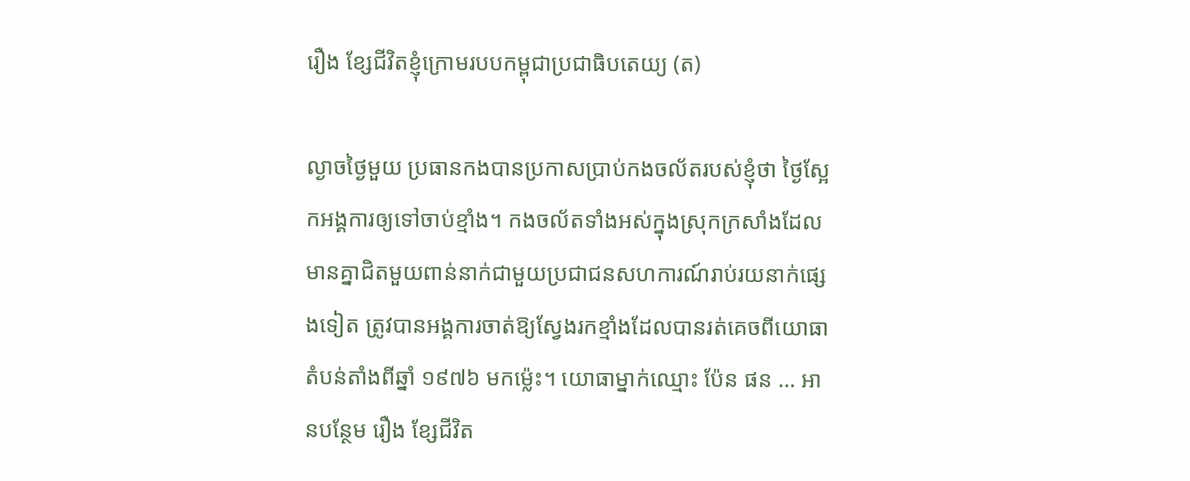រឿង ខ្សែជីវិតខ្ញុំក្រោមរបបកម្ពុជាប្រជាធិបតេយ្យ (ត)

ល្ងាចថ្ងៃមួយ ប្រធានកងបានប្រកាសប្រាប់កងចល័តរបស់ខ្ញុំថា ថ្ងៃស្អែកអង្គការឲ្យទៅចាប់ខ្មាំង។ កងចល័តទាំងអស់ក្នុងស្រុកក្រសាំងដែលមានគ្នាជិតមួយពាន់នាក់ជាមួយប្រជាជនសហការណ៍រាប់រយនាក់ផ្សេងទៀត ត្រូវបានអង្គការចាត់ឱ្យស្វែងរកខ្មាំងដែលបានរត់គេចពីយោធាតំបន់តាំងពីឆ្នាំ ១៩៧៦ មកម៉្លេះ។ យោធាម្នាក់ឈ្មោះ ប៉ែន ផន … អានបន្ថែម រឿង ខ្សែជីវិត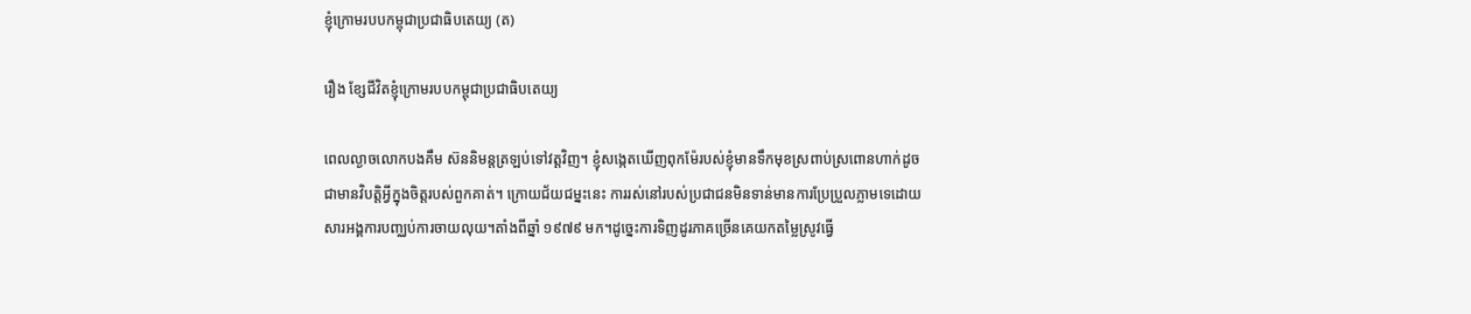ខ្ញុំក្រោមរបបកម្ពុជាប្រជាធិបតេយ្យ (ត)

រឿង ខ្សែជីវិតខ្ញុំក្រោមរបបកម្ពុជាប្រជាធិបតេយ្យ

ពេលល្ងាចលោកបងគឹម ស៊ននិមន្តត្រឡប់ទៅវត្តវិញ។ ខ្ញុំសង្កេតឃើញពុកម៉ែរបស់ខ្ញុំមានទឹកមុខស្រពាប់ស្រពោនហាក់ដូចជាមានវិបត្តិអ្វីក្នុងចិត្តរបស់ពួកគាត់។ ក្រោយជ័យជម្នះនេះ ការរស់នៅរបស់ប្រជាជនមិនទាន់មានការប្រែប្រួលភ្លាមទេដោយសារអង្គការបញ្ឈប់ការចាយលុយ។តាំងពីឆ្នាំ ១៩៧៩ មក។ដូច្នេះការទិញដូរភាគច្រើនគេយកតម្លៃស្រូវធ្វើ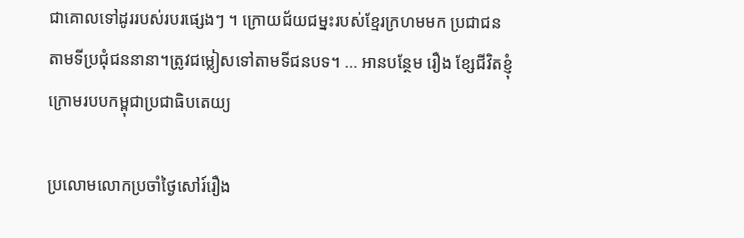ជាគោលទៅដូររបស់របរផ្សេងៗ ។ ក្រោយជ័យជម្នះរបស់ខ្មែរក្រហមមក ប្រជាជនតាមទីប្រជុំជននានា។ត្រូវជម្លៀសទៅតាមទីជនបទ។ … អានបន្ថែម រឿង ខ្សែជីវិតខ្ញុំក្រោមរបបកម្ពុជាប្រជាធិបតេយ្យ

ប្រលោមលោកប្រចាំថ្ងៃសៅរ៍រឿង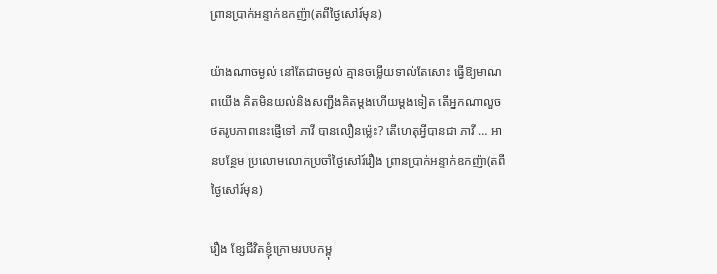ព្រានប្រាក់អន្ទាក់ឧកញ៉ា(តពីថ្ងៃសៅរ៍មុន)

យ៉ាងណាចម្ងល់ នៅតែជាចម្ងល់ គ្មានចម្លើយទាល់តែសោះ ធ្វើឱ្យមាណពយើង គិតមិនយល់និងសញ្ជឹងគិតម្ដងហើយម្ដងទៀត តើអ្នកណាលួចថតរូបភាពនេះផ្ញើទៅ ភាវី បានលឿនម៉្លេះ? តើហេតុអ្វីបានជា ភាវី … អានបន្ថែម ប្រលោមលោកប្រចាំថ្ងៃសៅរ៍រឿង ព្រានប្រាក់អន្ទាក់ឧកញ៉ា(តពីថ្ងៃសៅរ៍មុន)

រឿង ខ្សែជីវិតខ្ញុំក្រោមរបបកម្ពុ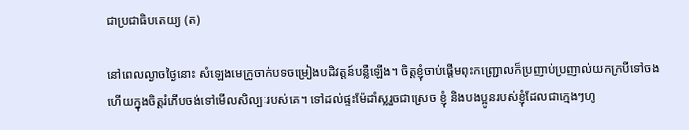ជាប្រជាធិបតេយ្យ (ត)

នៅពេលល្ងាចថ្ងៃនោះ សំឡេងមេក្រូចាក់បទចម្រៀងបដិវត្តន៍បន្លឺឡើង។ ចិត្តខ្ញុំចាប់ផ្ដើមពុះកញ្ជ្រោលក៏ប្រញាប់ប្រញាល់យកក្របីទៅចង ហើយក្នុងចិត្តរំភើបចង់ទៅមើលសិល្បៈរបស់គេ។ ទៅដល់ផ្ទះម៉ែដាំស្លរួចជាស្រេច ខ្ញុំ និងបងប្អូនរបស់ខ្ញុំដែលជាក្មេងៗហូ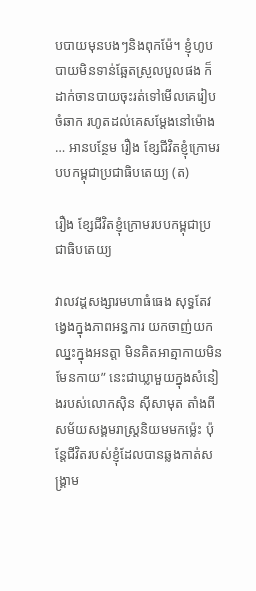បបាយមុនបងៗនិងពុកម៉ែ។ ខ្ញុំហូបបាយមិនទាន់ឆ្អែតស្រួលបួលផង ក៏ដាក់ចានបាយចុះរត់ទៅមើលគេរៀបចំឆាក រហូតដល់គេសម្ដែងនៅម៉ោង … អានបន្ថែម រឿង ខ្សែជីវិតខ្ញុំក្រោមរបបកម្ពុជាប្រជាធិបតេយ្យ (ត)

រឿង ខ្សែជីវិតខ្ញុំក្រោមរបបកម្ពុជាប្រជាធិបតេយ្យ

វាលវដ្ដសង្សារមហាធំធេង សុទ្ធតែវង្វេងក្នុងភាពអន្ធការ យកចាញ់យកឈ្នះក្នុងអនត្តា មិនគិតអាត្មាកាយមិនមែនកាយ” នេះជាឃ្លាមួយក្នុងសំនៀងរបស់លោកស៊ិន ស៊ីសាមុត តាំងពីសម័យសង្គមរាស្ត្រនិយមមកម៉្លេះ ប៉ុន្តែជីវិតរបស់ខ្ញុំដែលបានឆ្លងកាត់សង្គ្រាម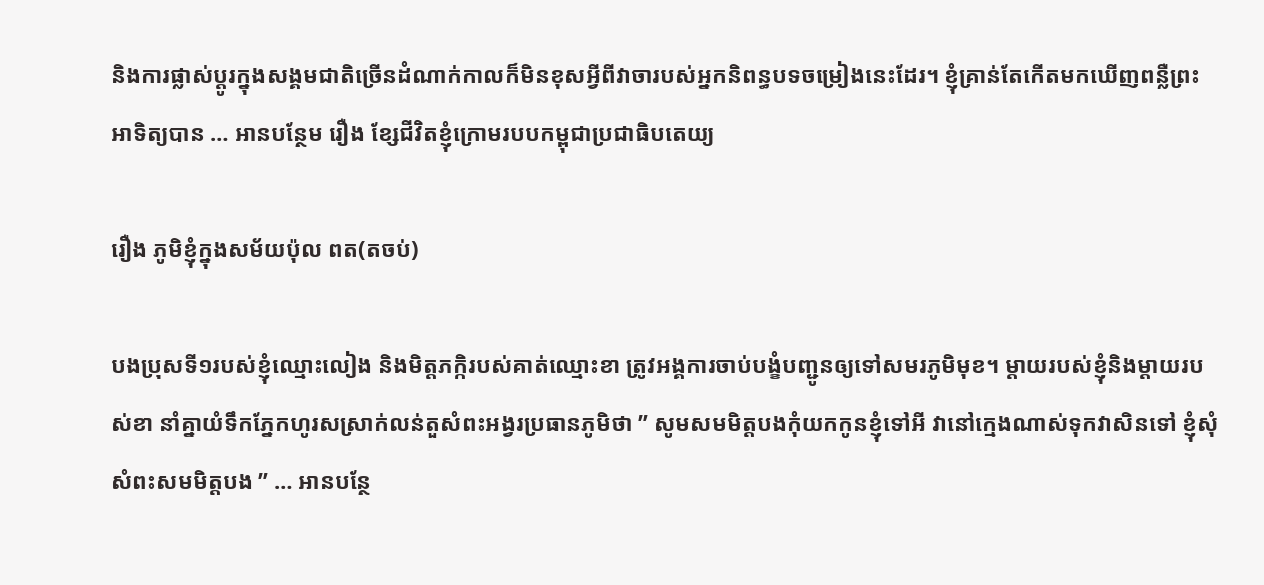និងការផ្លាស់ប្ដូរក្នុងសង្គមជាតិច្រើនដំណាក់កាលក៏មិនខុសអ្វីពីវាចារបស់អ្នកនិពន្ធបទចម្រៀងនេះដែរ។ ខ្ញុំគ្រាន់តែកើតមកឃើញពន្លឺព្រះអាទិត្យបាន … អានបន្ថែម រឿង ខ្សែជីវិតខ្ញុំក្រោមរបបកម្ពុជាប្រជាធិបតេយ្យ

រឿង ភូមិខ្ញុំក្នុងសម័យប៉ុល ពត(តចប់)

បងប្រុសទី១របស់ខ្ញុំឈ្មោះលៀង និងមិត្តភក្កិរបស់គាត់ឈ្មោះខា ត្រូវអង្គការចាប់បង្ខំបញ្ជូនឲ្យទៅសមរភូមិមុខ។ ម្ដាយរបស់ខ្ញុំនិងម្ដាយរបស់ខា នាំគ្នាយំទឹកភ្នែកហូរសស្រាក់លន់តួសំពះអង្វរប្រធានភូមិថា ” សូមសមមិត្តបងកុំយកកូនខ្ញុំទៅអី វានៅក្មេងណាស់ទុកវាសិនទៅ ខ្ញុំសុំសំពះសមមិត្តបង ” … អានបន្ថែ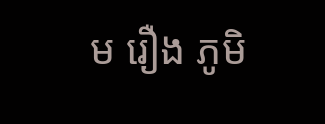ម រឿង ភូមិ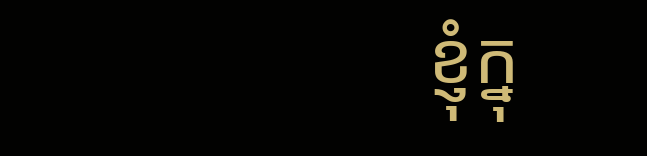ខ្ញុំក្នុ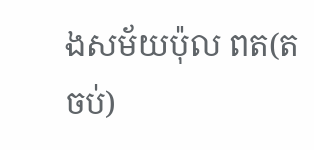ងសម័យប៉ុល ពត(តចប់)